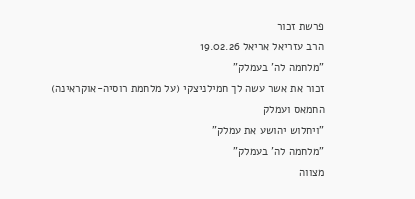פרשת זכור
הרב עזריאל אריאל 19.02.26
"מלחמה לה' בעמלק"
זכור את אשר עשה לך חמילניצקי (על מלחמת רוסיה-אוקראינה)
החמאס ועמלק
"ויחלוש יהושע את עמלק"
"מלחמה לה' בעמלק"
מצווה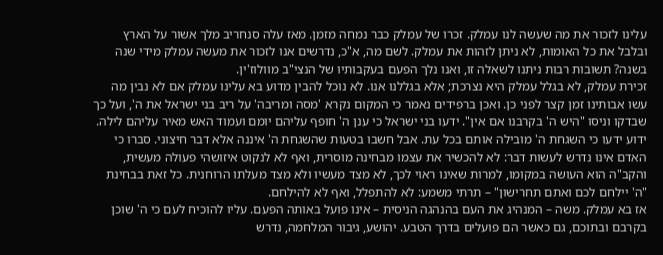עלינו לזכור את מה שעשה לנו עמלק. זכרו של עמלק כבר נמחה מזמן. מאז עלה סנחריב מלך אשור על הארץ ובלבל את כל האומות, לא ניתן לזהות את עמלק. לשם מה, א"כ, נדרשים אנו לזכור את מעשה עמלק מידי שנה בשנה? תשובות רבות ניתנו לשאלה זו, ואנו נלך הפעם בעקבותיו של הנצי"ב מוולוז'ין.
זכירת עמלק, לא בגלל עמלק היא נצרכת; אלא בגללנו אנו. לא נוכל להבין מדוע בא עלינו עמלק אם לא נבין מה עשו אבותינו זמן קצר לפני כן. ואכן ברפידים נאמר כי המקום נקרא 'מסה ומריבה' על ריב בני ישראל את ה', ועל כך שבדקו וניסו "היש ה' בקרבנו אם אין". ידעו בני ישראל כי ענן ה' חופף עליהם יומם ועמוד האש מאיר עליהם לילה. ידוע ידעו כי השגחת ה' מובילה אותם בכל עת. אבל חשבו בטעות שהשגחת ה' איננה אלא דבר חיצוני. סברו כי האדם אינו נדרש לעשות דבר: לא להכשיר את עצמו מבחינה מוסרית, ואף לא לנקוט איזושהי פעולה מעשית, והקב"ה הוא העושה במקומו, למרות שאינו ראוי לכך, לא מצד מעשיו ולא מצד מעלתו הרוחנית. כל זאת בבחינת "ה' יילחם לכם ואתם תחרישון" – תרתי משמע: לא להתפלל, ואף לא להילחם.
אז בא עמלק. משה – המנהיג את העם בהנהגה הניסית – אינו פועל באותה הפעם. עליו להוכיח לעם כי ה' שוכן בקרבם ובתוכם, גם כאשר הם פועלים בדרך הטבע. יהושע, גיבור המלחמה, נדרש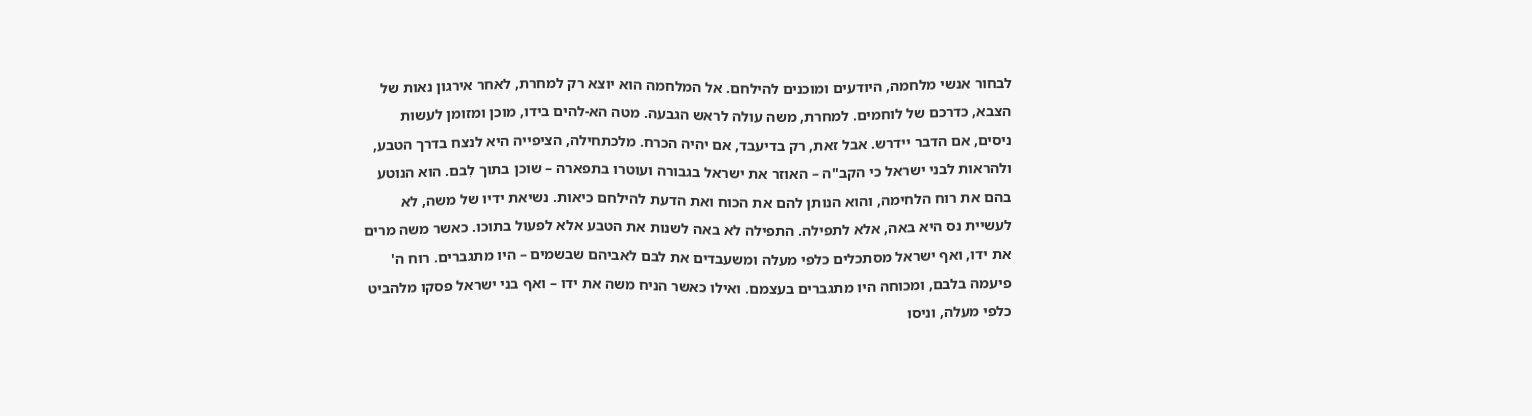לבחור אנשי מלחמה, היודעים ומוכנים להילחם. אל המלחמה הוא יוצא רק למחרת, לאחר אירגון נאות של הצבא, כדרכם של לוחמים. למחרת, משה עולה לראש הגבעה. מטה הא-להים בידו, מוכן ומזומן לעשות ניסים, אם הדבר יידרש. אבל זאת, רק בדיעבד, אם יהיה הכרח. מלכתחילה, הציפייה היא לנצח בדרך הטבע, ולהראות לבני ישראל כי הקב"ה – האוזר את ישראל בגבורה ועוטרו בתפארה – שוכן בתוך לִבם. הוא הנוטע בהם את רוח הלחימה, והוא הנותן להם את הכוח ואת הדעת להילחם כיאות. נשיאת ידיו של משה, לא לעשיית נס היא באה, אלא לתפילה. התפילה לא באה לשנות את הטבע אלא לפעול בתוכו. כאשר משה מרים את ידו, ואף ישראל מסתכלים כלפי מעלה ומשעבדים את לבם לאביהם שבשמים – היו מתגברים. רוח ה' פיעמה בלבם, ומכוחה היו מתגברים בעצמם. ואילו כאשר הניח משה את ידו – ואף בני ישראל פסקו מלהביט כלפי מעלה, וניסו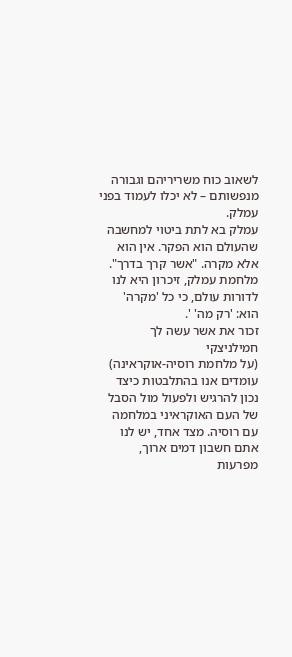לשאוב כוח משריריהם וגבורה מנפשותם – לא יכלו לעמוד בפני עמלק.
עמלק בא לתת ביטוי למחשבה שהעולם הוא הפקר. אין הוא אלא מקרה. "אשר קרך בדרך". מלחמת עמלק, זיכרון היא לנו לדורות עולם, כי כל 'מקרה' הוא: 'רק מה' '.
זכור את אשר עשה לך חמילניצקי
(על מלחמת רוסיה-אוקראינה)
עומדים אנו בהתלבטות כיצד נכון להרגיש ולפעול מול הסבל של העם האוקראיני במלחמה עם רוסיה. מצד אחד, יש לנו אתם חשבון דמים ארוך, מפרעות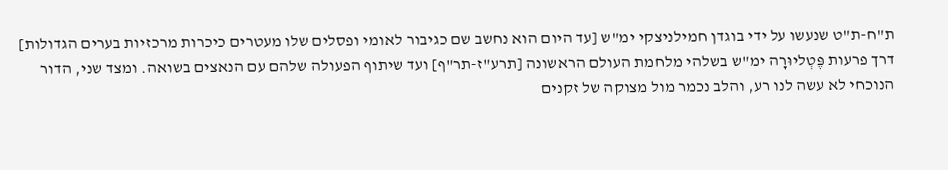ת"ח-ת"ט שנעשו על ידי בוגדן חמילניצקי ימ"ש [עד היום הוא נחשב שם כגיבור לאומי ופסלים שלו מעטרים כיכרות מרכזיות בערים הגדולות] דרך פרעות פֶּטְליוּרָה ימ"ש בשלהי מלחמת העולם הראשונה [תרע"ז-תר"ף] ועד שיתוף הפעולה שלהם עם הנאצים בשואה. ומצד שני, הדור הנוכחי לא עשה לנו רע, והלב נכמר מול מצוקה של זקנים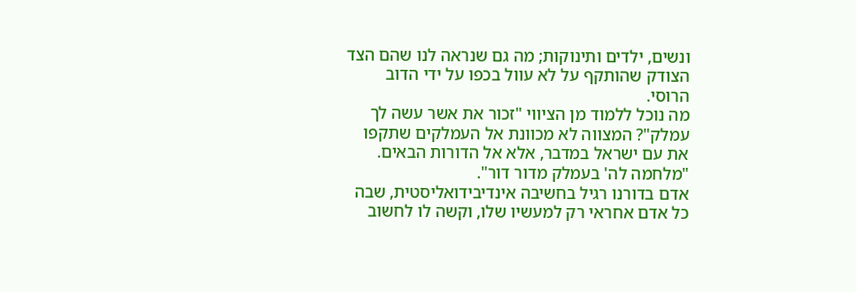ונשים, ילדים ותינוקות; מה גם שנראה לנו שהם הצד הצודק שהותקף על לא עוול בכפו על ידי הדוב הרוסי.
מה נוכל ללמוד מן הציווי "זכור את אשר עשה לך עמלק"? המצווה לא מכוונת אל העמלקים שתקפו את עם ישראל במדבר, אלא אל הדורות הבאים. "מלחמה לה' בעמלק מדור דור".
אדם בדורנו רגיל בחשיבה אינדיבידואליסטית, שבה כל אדם אחראי רק למעשיו שלו, וקשה לו לחשוב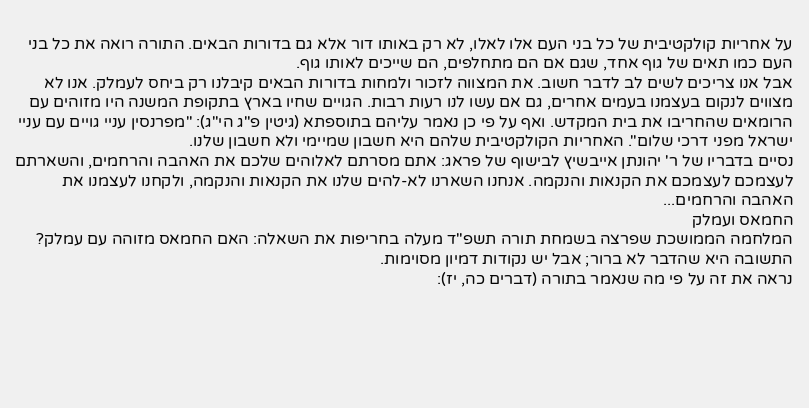על אחריות קולקטיבית של כל בני העם אלו לאלו, לא רק באותו דור אלא גם בדורות הבאים. התורה רואה את כל בני העם כמו תאים של גוף אחד, שגם אם הם מתחלפים, הם שייכים לאותו גוף.
אבל אנו צריכים לשים לב לדבר חשוב. את המצווה לזכור ולמחות בדורות הבאים קיבלנו רק ביחס לעמלק. אנו לא מצווים לנקום בעצמנו בעמים אחרים, גם אם עשו לנו רעות רבות. הגויים שחיו בארץ בתקופת המשנה היו מזוהים עם הרומאים שהחריבו את בית המקדש. ואף על פי כן נאמר עליהם בתוספתא (גיטין פ"ג הי"ג): "מפרנסין עניי גויים עם עניי ישראל מפני דרכי שלום". האחריות הקולקטיבית שלהם היא חשבון שמיימי ולא חשבון שלנו.
נסיים בדבריו של ר' יהונתן אייבשיץ לבישוף של פראג: אתם מסרתם לאלוהים שלכם את האהבה והרחמים, והשארתם לעצמכם לעצמכם את הקנאות והנקמה. אנחנו השארנו לא-להים שלנו את הקנאות והנקמה, ולקחנו לעצמנו את האהבה והרחמים...
החמאס ועמלק
המלחמה הממושכת שפרצה בשמחת תורה תשפ"ד מעלה בחריפות את השאלה: האם החמאס מזוהה עם עמלק? התשובה היא שהדבר לא ברור; אבל יש נקודות דמיון מסוימות.
נראה את זה על פי מה שנאמר בתורה (דברים כה, יז):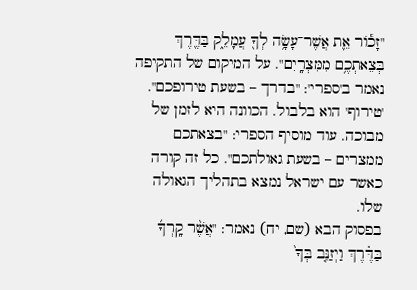"זָכ֕וֹר אֵ֛ת אֲשֶׁר־עָשָׂ֥ה לְךָ֖ עֲמָלֵ֑ק בַּדֶּ֖רֶךְ בְּצֵאתְכֶ֥ם מִמִּצְרָֽיִם". על המיקום של התקיפה נאמר ב'ספרי': "בדרך – בשעת טירופכם". 'טירוף' הוא בלבול. הכוונה היא לזמן של מבוכה. עוד מוסיף הספרי: "בצאתכם ממצרים – בשעת גאולתכם". כל זה קורה כאשר עם ישראל נמצא בתהליך הגאולה שלו.
בפסוק הבא (שם, יח) נאמר: "אֲשֶׁ֨ר קָֽרְךָ֜ בַּדֶּ֗רֶךְ וַיְזַנֵּ֤ב בְּךָ֙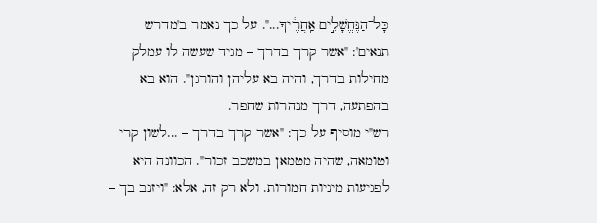כָּל־הַנֶּחֱשָׁלִ֣ים אַֽחֲרֶ֔יךָ...". על כך נאמר ב'מדרש תנאים': "אשר קרך בדרך – מגיד שעשה לו עמלק מחילות בדרך, והיה בא עליהן והורגן". הוא בא בהפתעה, דרך מנהרות שחפר.
רש"י מוסיף על כך: "אשר קרך בדרך – ...לשון קרי וטומאה, שהיה מטמאן במשכב זכור". הכוונה היא לפגיעות מיניות חמורות. ולא רק זה, אלא: "ויזנב בך –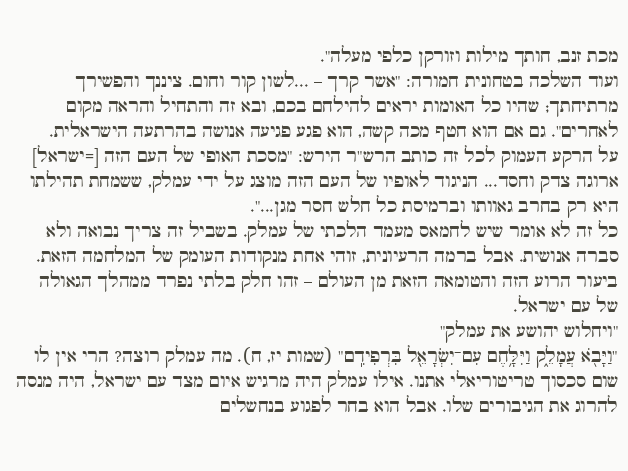מכת זנב, חותך מילות וזורקן כלפי מעלה".
ועוד השלכה בטחונית חמורה: "אשר קרך – ...לשון קור וחום. ציננך והפשירך מרתיחתך; שהיו כל האומות יראים להילחם בכם, ובא זה והתחיל והראה מקום לאחרים". גם אם הוא חטף מכה קשה, הוא פגע פגיעה אנושה בהרתעה הישראלית.
על הרקע העמוק לכל זה כותב הרש"ר הירש: "מסכת האופי של העם הזה [=ישראל] ארוגה צדק וחסד... הניגוד לאופיו של העם הזה מוצג על ידי עמלק, ששמחת תהילתו היא רק בחרב גאוותו וברמיסת כל חלש חסר מגן...".
כל זה לא אומר שיש לחמאס מעמד הלכתי של עמלק. בשביל זה צריך נבואה ולא סברה אנושית. אבל ברמה הרעיונית, זוהי אחת מנקודות העומק של המלחמה הזאת. ביעור הרוע הזה והטומאה הזאת מן העולם – זהו חלק בלתי נפרד ממהלך הגאולה של עם ישראל.
"ויחלוש יהושע את עמלק"
"וַיָּבֹ֖א עֲמָלֵ֑ק וַיִּלָּ֥חֶם עִם־יִשְׂרָאֵ֖ל בִּרְפִידִֽם" (שמות יז, ח). מה עמלק רוצה? הרי אין לו שום סכסוך טריטוריאלי אתנו. אילו עמלק היה מרגיש איום מצד עם ישראל, היה מנסה להרוג את הגיבורים שלו. אבל הוא בחר לפגוע בנחשלים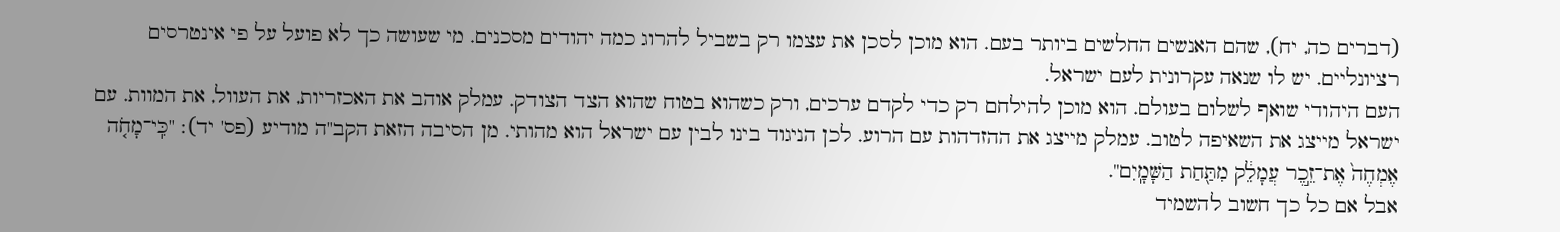(דברים כה, יח), שהם האנשים החלשים ביותר בעם. הוא מוכן לסכן את עצמו רק בשביל להרוג כמה יהודים מסכנים. מי שעושה כך לא פועל על פי אינטרסים רציונליים. יש לו שנאה עקרונית לעם ישראל.
העם היהודי שואף לשלום בעולם. הוא מוכן להילחם רק כדי לקדם ערכים, ורק כשהוא בטוח שהוא הצד הצודק. עמלק אוהב את האכזריות, את העוול, את המוות. עם ישראל מייצג את השאיפה לטוב. עמלק מייצג את ההזדהות עם הרוע. לכן הניגוד בינו לבין עם ישראל הוא מהותי. מן הסיבה הזאת הקב"ה מודיע (פס' יד): "כִּֽי־מָחֹ֤ה אֶמְחֶה֙ אֶת־זֵ֣כֶר עֲמָלֵ֔ק מִתַּ֖חַת הַשָּׁמָֽיִם".
אבל אם כל כך חשוב להשמיד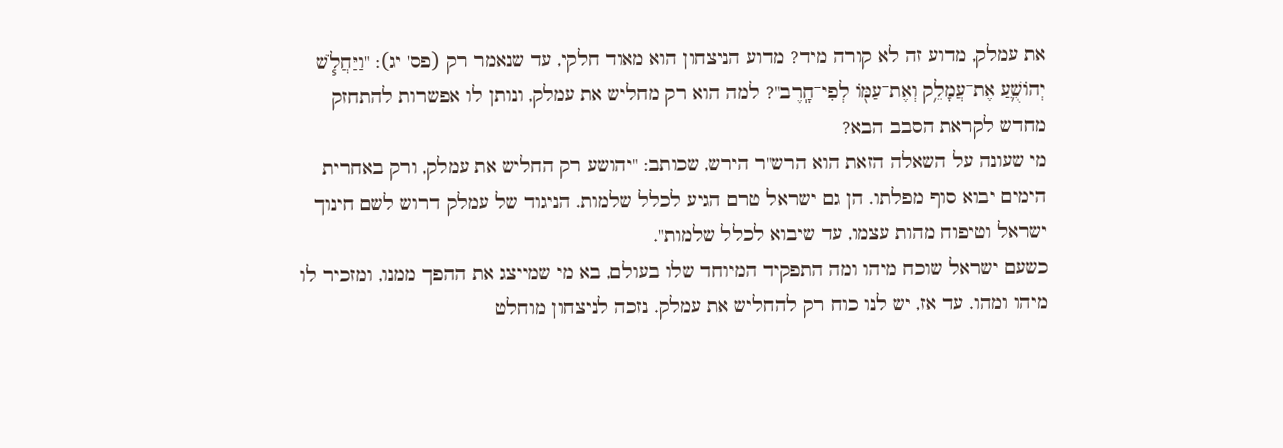את עמלק, מדוע זה לא קורה מיד? מדוע הניצחון הוא מאוד חלקי, עד שנאמר רק (פס' יג): "וַיַּחֲלֹ֧שׁ יְהוֹשֻׁ֛עַ אֶת־עֲמָלֵ֥ק וְאֶת־עַמּ֖וֹ לְפִי־חָֽרֶב"? למה הוא רק מחליש את עמלק, ונותן לו אפשרות להתחזק מחדש לקראת הסבב הבא?
מי שעונה על השאלה הזאת הוא הרש"ר הירש, שכותב: "יהושע רק החליש את עמלק, ורק באחרית הימים יבוא סוף מפלתו. הן גם ישראל טרם הגיע לכלל שלמות. הניגוד של עמלק דרוש לשם חינוך ישראל וטיפוח מהות עצמו, עד שיבוא לכלל שלמות".
כשעם ישראל שוכח מיהו ומה התפקיד המיוחד שלו בעולם, בא מי שמייצג את ההפך ממנו, ומזכיר לו מיהו ומהו. עד אז, יש לנו כוח רק להחליש את עמלק. נזכה לניצחון מוחלט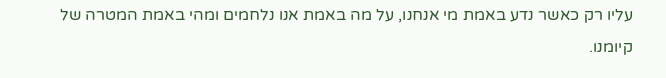עליו רק כאשר נדע באמת מי אנחנו, על מה באמת אנו נלחמים ומהי באמת המטרה של קיומנו.